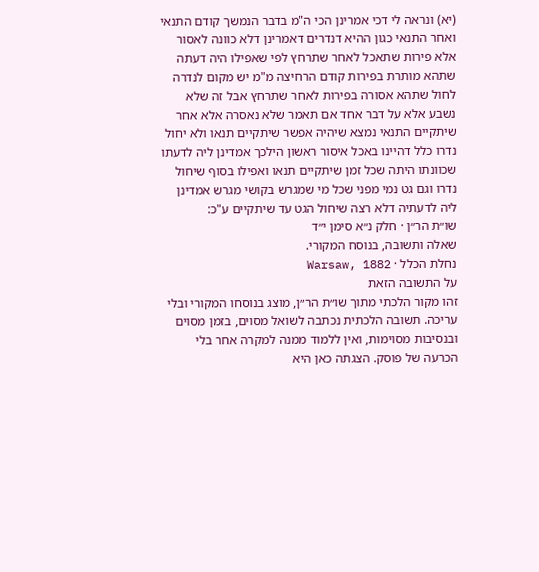(יא) ונראה לי דכי אמרינן הכי ה"מ בדבר הנמשך קודם התנאי ואחר התנאי כגון ההיא דנדרים דאמרינן דלא כוונה לאסור אלא פירות שתאכל לאחר שתרחץ לפי שאפילו היה דעתה שתהא מותרת בפירות קודם הרחיצה מ"מ יש מקום לנדרה לחול שתהא אסורה בפירות לאחר שתרחץ אבל זה שלא נשבע אלא על דבר אחד אם תאמר שלא נאסרה אלא אחר שיתקיים התנאי נמצא שיהיה אפשר שיתקיים תנאו ולא יחול נדרו כלל דהיינו באכל איסור ראשון הילכך אמדינן ליה לדעתו שכוונתו היתה שכל זמן שיתקיים תנאו ואפילו בסוף שיחול נדרו וגם גט נמי מפני שכל מי שמגרש בקושי מגרש אמדינן ליה לדעתיה דלא רצה שיחול הגט עד שיתקיים ע"כ:
שו״ת הר״ן · חלק נ״א סימן י״ד
שאלה ותשובה, בנוסח המקורי.
נחלת הכלל · Warsaw, 1882
על התשובה הזאת
זהו מקור הלכתי מתוך שו״ת הר״ן, מוצג בנוסחו המקורי ובלי עריכה. תשובה הלכתית נכתבה לשואל מסוים, בזמן מסוים ובנסיבות מסוימות, ואין ללמוד ממנה למקרה אחר בלי הכרעה של פוסק. הצגתה כאן היא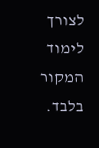לצורך לימוד המקור בלבד.